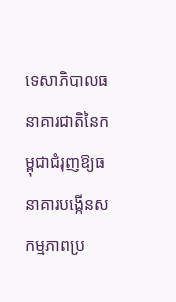ទេសាភិបាលធនាគារជាតិនៃកម្ពុជាជំរុញឱ្យធនាគារបង្កើនសកម្មភាពប្រ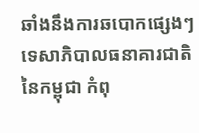ឆាំងនឹងការឆបោកផ្សេងៗ
ទេសាភិបាលធនាគារជាតិនៃកម្ពុជា កំពុ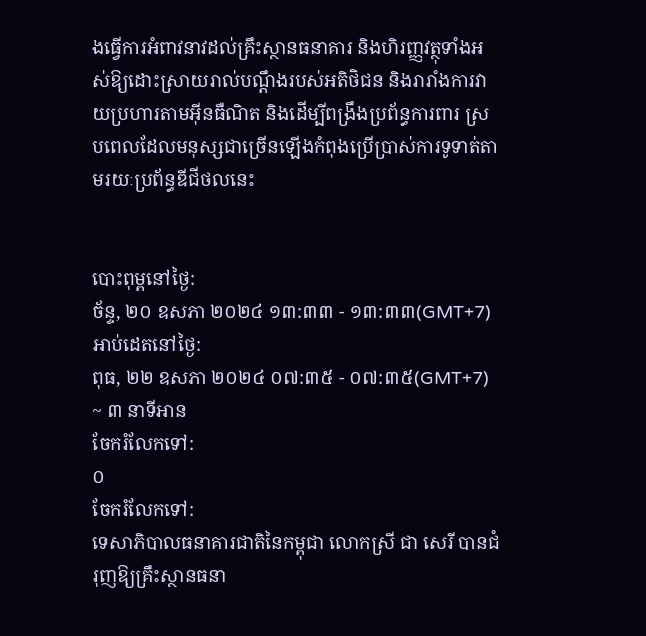ងធ្វើការអំពាវនាវដល់គ្រឹះស្ថានធនាគារ និងហិរញ្ញវត្ថុទាំងអស់ឱ្យដោះស្រាយរាល់បណ្ដឹងរបស់អតិថិជន និងរារាំងការវាយប្រហារតាមអ៊ីនធឺណិត និងដើម្បីពង្រឹងប្រព័ន្ធការពារ ស្របពេលដែលមនុស្សជាច្រើនឡើងកំពុងប្រើប្រាស់ការទូទាត់តាមរយៈប្រព័ន្ធឌីជីថលនេះ


បោះពុម្ពនៅថ្ងៃ:
ច័ន្ទ, ២០ ឧសភា ២០២៤ ១៣:៣៣ - ១៣:៣៣(GMT+7)
អាប់ដេតនៅថ្ងៃ:
ពុធ, ២២ ឧសភា ២០២៤ ០៧:៣៥ - ០៧:៣៥(GMT+7)
~ ៣ នាទីអាន
ចែករំលែកទៅ:
០
ចែករំលែកទៅ:
ទេសាភិបាលធនាគារជាតិនៃកម្ពុជា លោកស្រី ជា សេរី បានជំរុញឱ្យគ្រឹះស្ថានធនា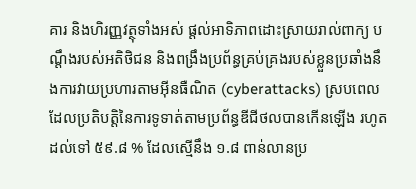គារ និងហិរញ្ញវត្ថុទាំងអស់ ផ្តល់អាទិភាពដោះស្រាយរាល់ពាក្យ បណ្តឹងរបស់អតិថិជន និងពង្រឹងប្រព័ន្ធគ្រប់គ្រងរបស់ខ្លួនប្រឆាំងនឹងការវាយប្រហារតាមអ៊ីនធឺណិត (cyberattacks) ស្របពេលដែលប្រតិបត្តិនៃការទូទាត់តាមប្រព័ន្ធឌីជីថលបានកើនឡើង រហូតដល់ទៅ ៥៩.៨ % ដែលស្មើនឹង ១.៨ ពាន់លានប្រ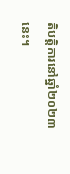តិបត្តិការនៅឆ្នាំ២០២៣នេះ។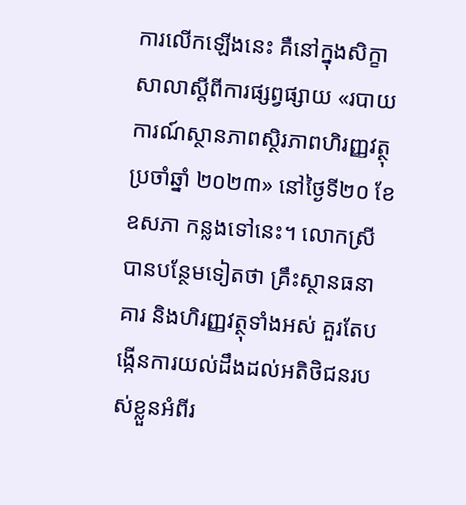ការលើកឡើងនេះ គឺនៅក្នុងសិក្ខាសាលាស្តីពីការផ្សព្វផ្សាយ «របាយការណ៍ស្ថានភាពស្ថិរភាពហិរញ្ញវត្ថុប្រចាំឆ្នាំ ២០២៣» នៅថ្ងៃទី២០ ខែឧសភា កន្លងទៅនេះ។ លោកស្រីបានបន្ថែមទៀតថា គ្រឹះស្ថានធនាគារ និងហិរញ្ញវត្ថុទាំងអស់ គួរតែបង្កើនការយល់ដឹងដល់អតិថិជនរបស់ខ្លួនអំពីរ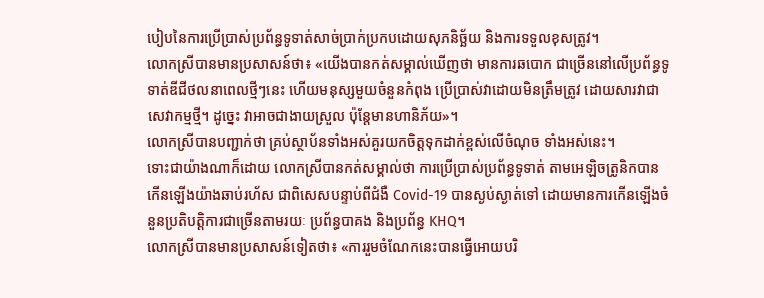បៀបនៃការប្រើប្រាស់ប្រព័ន្ធទូទាត់សាច់ប្រាក់ប្រកបដោយសុភនិច្ឆ័យ និងការទទួលខុសត្រូវ។
លោកស្រីបានមានប្រសាសន៍ថា៖ «យើងបានកត់សម្គាល់ឃើញថា មានការឆបោក ជាច្រើននៅលើប្រព័ន្ធទូទាត់ឌីជីថលនាពេលថ្មីៗនេះ ហើយមនុស្សមួយចំនួនកំពុង ប្រើប្រាស់វាដោយមិនត្រឹមត្រូវ ដោយសារវាជាសេវាកម្មថ្មី។ ដូច្នេះ វាអាចជាងាយស្រួល ប៉ុន្តែមានហានិភ័យ»។
លោកស្រីបានបញ្ជាក់ថា គ្រប់ស្ថាប័នទាំងអស់គួរយកចិត្តទុកដាក់ខ្ពស់លើចំណុច ទាំងអស់នេះ។
ទោះជាយ៉ាងណាក៏ដោយ លោកស្រីបានកត់សម្គាល់ថា ការប្រើប្រាស់ប្រព័ន្ធទូទាត់ តាមអេឡិចត្រូនិកបានកើនឡើងយ៉ាងឆាប់រហ័ស ជាពិសេសបន្ទាប់ពីជំងឺ Covid-19 បានស្ងប់ស្ងាត់ទៅ ដោយមានការកើនឡើងចំនួនប្រតិបត្តិការជាច្រើនតាមរយៈ ប្រព័ន្ធបាគង និងប្រព័ន្ធ KHQ។
លោកស្រីបានមានប្រសាសន៍ទៀតថា៖ «ការរួមចំណែកនេះបានធ្វើអោយបរិ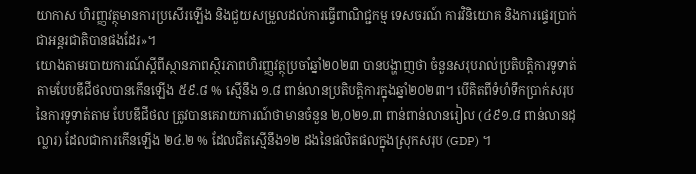យាកាស ហិរញ្ញវត្ថុមានការប្រសើរឡើង និងជួយសម្រួលដល់ការធ្វើពាណិជ្ជកម្ម ទេសចរណ៍ ការវិនិយោគ និងការផ្ទេរប្រាក់ជាអន្តរជាតិបានផងដែរ»។
យោងតាមរបាយការណ៍ស្តីពីស្ថានភាពស្ថិរភាពហិរញ្ញវត្ថុប្រចាំឆ្នាំ២០២៣ បានបង្ហាញថា ចំនួនសរុបរាល់ប្រតិបត្តិការទូទាត់តាមបែបឌីជីថលបានកើនឡើង ៥៩.៨ % ស្មើនឹង ១.៨ ពាន់លានប្រតិបត្តិការក្នុងឆ្នាំ២០២៣។ បើគិតពីទំហំទឹកប្រាក់សរុបនៃការទូទាត់តាម បែបឌីជីថល ត្រូវបានគេរាយការណ៍ថាមានចំនួន ២,០២១.៣ ពាន់ពាន់លានរៀល (៤៩១.៨ ពាន់លានដុល្លារ) ដែលជាការកើនឡើង ២៤.២ % ដែលជិតសើ្មនឹង១២ ដងនៃផលិតផលក្នុងស្រុកសរុប (GDP) ។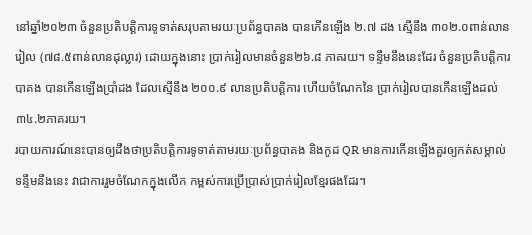នៅឆ្នាំ២០២៣ ចំនួនប្រតិបត្តិការទូទាត់សរុបតាមរយៈប្រព័ន្ធបាគង បានកើនឡើង ២.៧ ដង ស្មើនឹង ៣០២.០ពាន់លានរៀល (៧៨.៥ពាន់លានដុល្លារ) ដោយក្នុងនោះ ប្រាក់រៀលមានចំនួន២៦.៨ ភាគរយ។ ទន្ទឹមនឹងនេះដែរ ចំនួនប្រតិបត្តិការបាគង បានកើនឡើងប្រាំដង ដែលស្មើនឹង ២០០.៩ លានប្រតិបត្តិការ ហើយចំណែកនៃ ប្រាក់រៀលបានកើនឡើងដល់ ៣៤.២ភាគរយ។
របាយការណ៍នេះបានឲ្យដឹងថាប្រតិបត្តិការទូទាត់តាមរយៈប្រព័ន្ធបាគង និងកូដ QR មានការកើនឡើងគួរឲ្យកត់សម្គាល់ ទន្ទឹមនឹងនេះ វាជាការរួមចំណែកក្នុងលើក កម្ពស់ការប្រើប្រាស់ប្រាក់រៀលខ្មែរផងដែរ។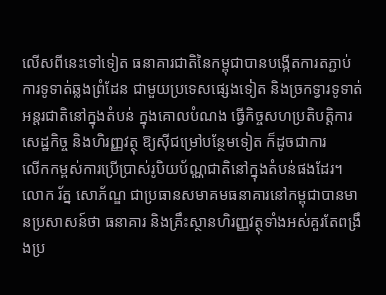លើសពីនេះទៅទៀត ធនាគារជាតិនៃកម្ពុជាបានបង្កើតការតភ្ជាប់ការទូទាត់ឆ្លងព្រំដែន ជាមួយប្រទេសផ្សេងទៀត និងច្រកទ្វារទូទាត់អន្តរជាតិនៅក្នុងតំបន់ ក្នុងគោលបំណង ធ្វើកិច្ចសហប្រតិបត្តិការសេដ្ឋកិច្ច និងហិរញ្ញវត្ថុ ឱ្យស៊ីជម្រៅបន្ថែមទៀត ក៏ដូចជាការ
លើកកម្ពស់ការប្រើប្រាស់រូបិយប័ណ្ណជាតិនៅក្នុងតំបន់ផងដែរ។
លោក រ័ត្ន សោភ័ណ្ឌ ជាប្រធានសមាគមធនាគារនៅកម្ពុជាបានមានប្រសាសន៍ថា ធនាគារ និងគ្រឹះស្ថានហិរញ្ញវត្ថុទាំងអស់គួរតែពង្រឹងប្រ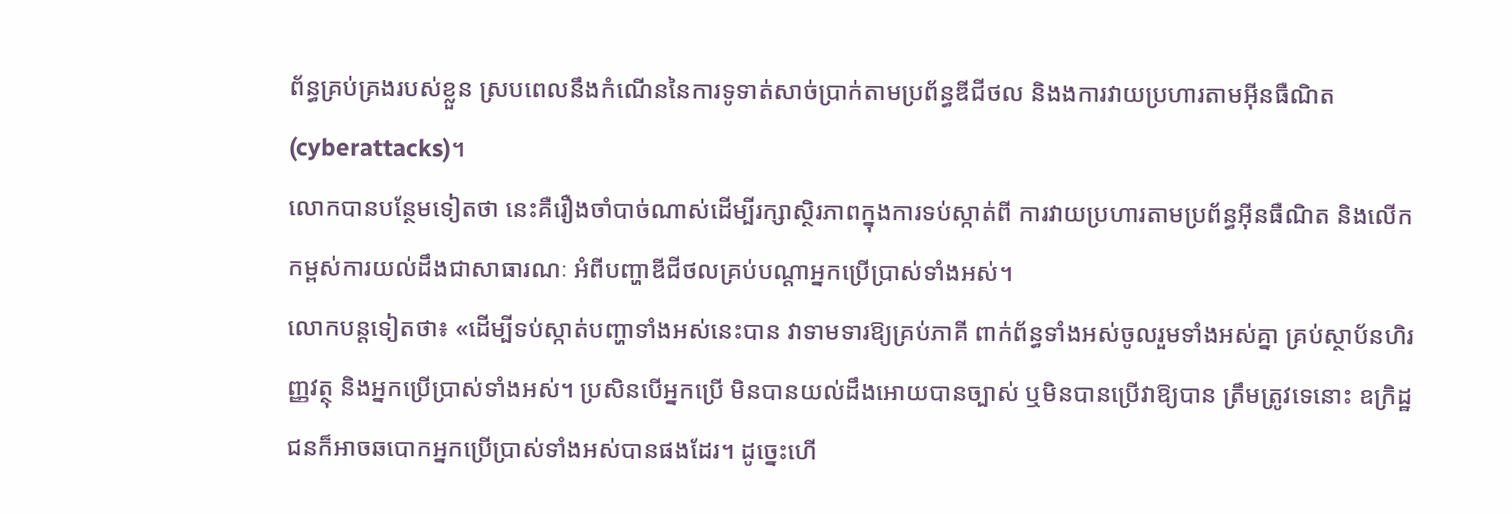ព័ន្ធគ្រប់គ្រងរបស់ខ្លួន ស្របពេលនឹងកំណើននៃការទូទាត់សាច់ប្រាក់តាមប្រព័ន្ធឌីជីថល និងងការវាយប្រហារតាមអ៊ីនធឺណិត (cyberattacks)។
លោកបានបន្ថែមទៀតថា នេះគឺរឿងចាំបាច់ណាស់ដើម្បីរក្សាស្ថិរភាពក្នុងការទប់ស្កាត់ពី ការវាយប្រហារតាមប្រព័ន្ធអ៊ីនធឺណិត និងលើកកម្ពស់ការយល់ដឹងជាសាធារណៈ អំពីបញ្ហាឌីជីថលគ្រប់បណ្តាអ្នកប្រើប្រាស់ទាំងអស់។
លោកបន្តទៀតថា៖ «ដើម្បីទប់ស្កាត់បញ្ហាទាំងអស់នេះបាន វាទាមទារឱ្យគ្រប់ភាគី ពាក់ព័ន្ធទាំងអស់ចូលរួមទាំងអស់គ្នា គ្រប់ស្ថាប័នហិរញ្ញវត្ថុ និងអ្នកប្រើប្រាស់ទាំងអស់។ ប្រសិនបើអ្នកប្រើ មិនបានយល់ដឹងអោយបានច្បាស់ ឬមិនបានប្រើវាឱ្យបាន ត្រឹមត្រូវទេនោះ ឧក្រិដ្ឋជនក៏អាចឆបោកអ្នកប្រើប្រាស់ទាំងអស់បានផងដែរ។ ដូច្នេះហើ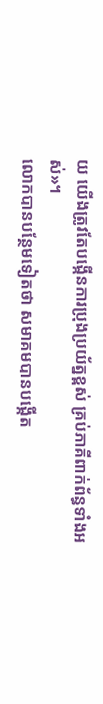យ យើងត្រូវតែបង្កើនការប្រុងប្រយ័ត្នខ្ពស់ គ្រប់ភាគីពាក់ព័ន្ធទាំងអស់»។
លោកបានបន្ថែមទៀតថា សមាគមបានបង្កើត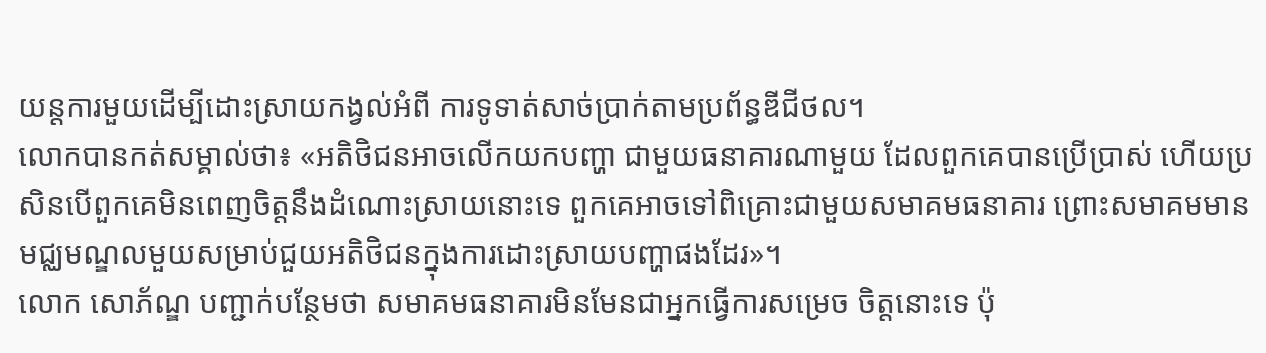យន្តការមួយដើម្បីដោះស្រាយកង្វល់អំពី ការទូទាត់សាច់ប្រាក់តាមប្រព័ន្ធឌីជីថល។
លោកបានកត់សម្គាល់ថា៖ «អតិថិជនអាចលើកយកបញ្ហា ជាមួយធនាគារណាមួយ ដែលពួកគេបានប្រើប្រាស់ ហើយប្រសិនបើពួកគេមិនពេញចិត្តនឹងដំណោះស្រាយនោះទេ ពួកគេអាចទៅពិគ្រោះជាមួយសមាគមធនាគារ ព្រោះសមាគមមានមជ្ឈមណ្ឌលមួយសម្រាប់ជួយអតិថិជនក្នុងការដោះស្រាយបញ្ហាផងដែរ»។
លោក សោភ័ណ្ឌ បញ្ជាក់បន្ថែមថា សមាគមធនាគារមិនមែនជាអ្នកធ្វើការសម្រេច ចិត្តនោះទេ ប៉ុ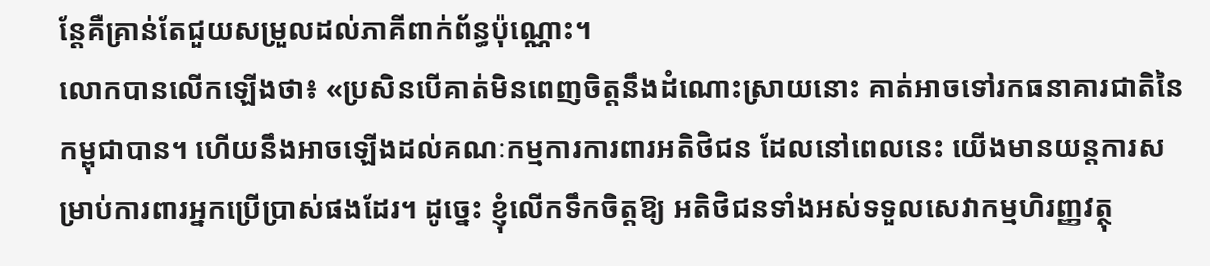ន្តែគឺគ្រាន់តែជួយសម្រួលដល់ភាគីពាក់ព័ន្ធប៉ុណ្ណោះ។
លោកបានលើកឡើងថា៖ «ប្រសិនបើគាត់មិនពេញចិត្តនឹងដំណោះស្រាយនោះ គាត់អាចទៅរកធនាគារជាតិនៃកម្ពុជាបាន។ ហើយនឹងអាចឡើងដល់គណៈកម្មការការពារអតិថិជន ដែលនៅពេលនេះ យើងមានយន្តការសម្រាប់ការពារអ្នកប្រើប្រាស់ផងដែរ។ ដូច្នេះ ខ្ញុំលើកទឹកចិត្តឱ្យ អតិថិជនទាំងអស់ទទួលសេវាកម្មហិរញ្ញវត្ថុ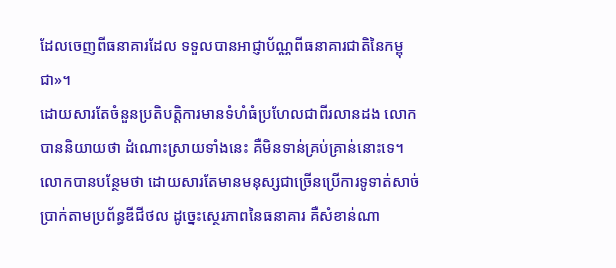ដែលចេញពីធនាគារដែល ទទួលបានអាជ្ញាប័ណ្ណពីធនាគារជាតិនៃកម្ពុជា»។
ដោយសារតែចំនួនប្រតិបត្តិការមានទំហំធំប្រហែលជាពីរលានដង លោកបាននិយាយថា ដំណោះស្រាយទាំងនេះ គឺមិនទាន់គ្រប់គ្រាន់នោះទេ។
លោកបានបន្ថែមថា ដោយសារតែមានមនុស្សជាច្រើនប្រើការទូទាត់សាច់ប្រាក់តាមប្រព័ន្ធឌីជីថល ដូច្នេះស្ថេរភាពនៃធនាគារ គឺសំខាន់ណា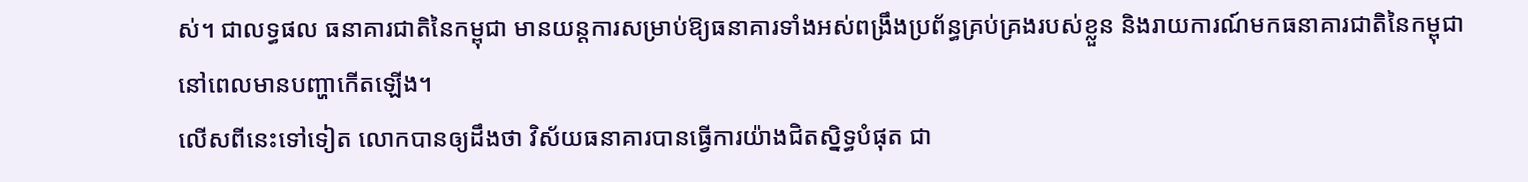ស់។ ជាលទ្ធផល ធនាគារជាតិនៃកម្ពុជា មានយន្តការសម្រាប់ឱ្យធនាគារទាំងអស់ពង្រឹងប្រព័ន្ធគ្រប់គ្រងរបស់ខ្លួន និងរាយការណ៍មកធនាគារជាតិនៃកម្ពុជានៅពេលមានបញ្ហាកើតឡើង។
លើសពីនេះទៅទៀត លោកបានឲ្យដឹងថា វិស័យធនាគារបានធ្វើការយ៉ាងជិតស្និទ្ធបំផុត ជា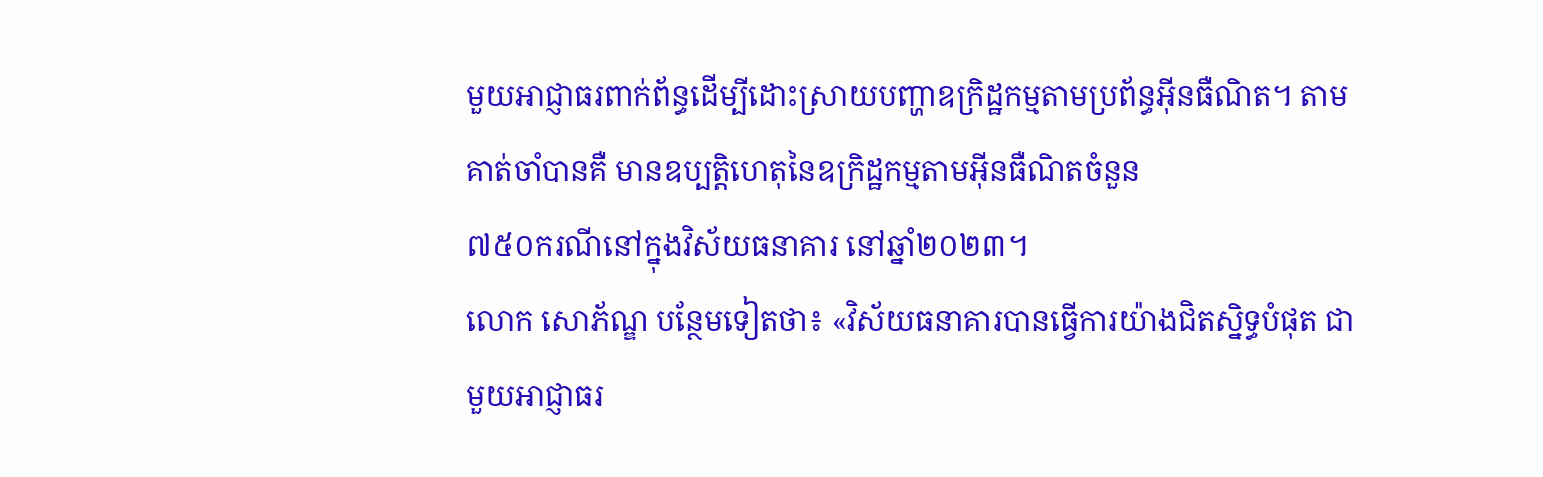មួយអាជ្ញាធរពាក់ព័ន្ធដើម្បីដោះស្រាយបញ្ហាឧក្រិដ្ឋកម្មតាមប្រព័ន្ធអ៊ីនធឺណិត។ តាមគាត់ចាំបានគឺ មានឧប្បត្តិហេតុនៃឧក្រិដ្ឋកម្មតាមអ៊ីនធឺណិតចំនួន
៧៥០ករណីនៅក្នុងវិស័យធនាគារ នៅឆ្នាំ២០២៣។
លោក សោភ័ណ្ឌ បន្ថែមទៀតថា៖ «វិស័យធនាគារបានធ្វើការយ៉ាងជិតស្និទ្ធបំផុត ជាមួយអាជ្ញាធរ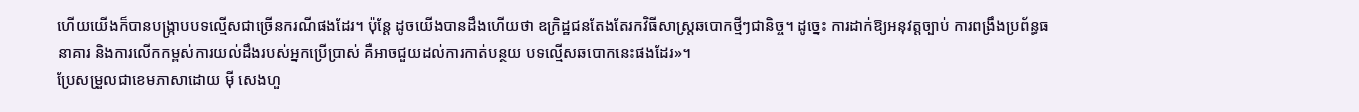ហើយយើងក៏បានបង្ក្រាបបទល្មើសជាច្រើនករណីផងដែរ។ ប៉ុន្តែ ដូចយើងបានដឹងហើយថា ឧក្រិដ្ឋជនតែងតែរកវិធីសាស្រ្តឆបោកថ្មីៗជានិច្ច។ ដូច្នេះ ការដាក់ឱ្យអនុវត្តច្បាប់ ការពង្រឹងប្រព័ន្ធធនាគារ និងការលើកកម្ពស់ការយល់ដឹងរបស់អ្នកប្រើប្រាស់ គឺអាចជួយដល់ការកាត់បន្ថយ បទល្មើសឆបោកនេះផងដែរ»។
ប្រែសម្រួលជាខេមភាសាដោយ ម៉ី សេងហួ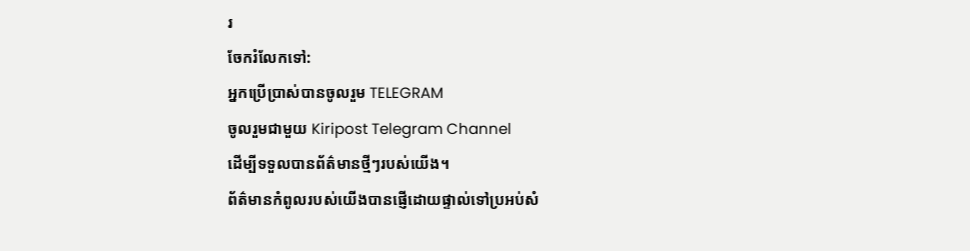រ
ចែករំលែកទៅ:
អ្នកប្រើប្រាស់បានចូលរួម TELEGRAM
ចូលរួមជាមួយ Kiripost Telegram Channel
ដើម្បីទទួលបានព័ត៌មានថ្មីៗរបស់យើង។
ព័ត៌មានកំពូលរបស់យើងបានផ្ញើដោយផ្ទាល់ទៅប្រអប់សំ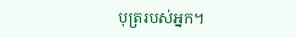បុត្ររបស់អ្នក។